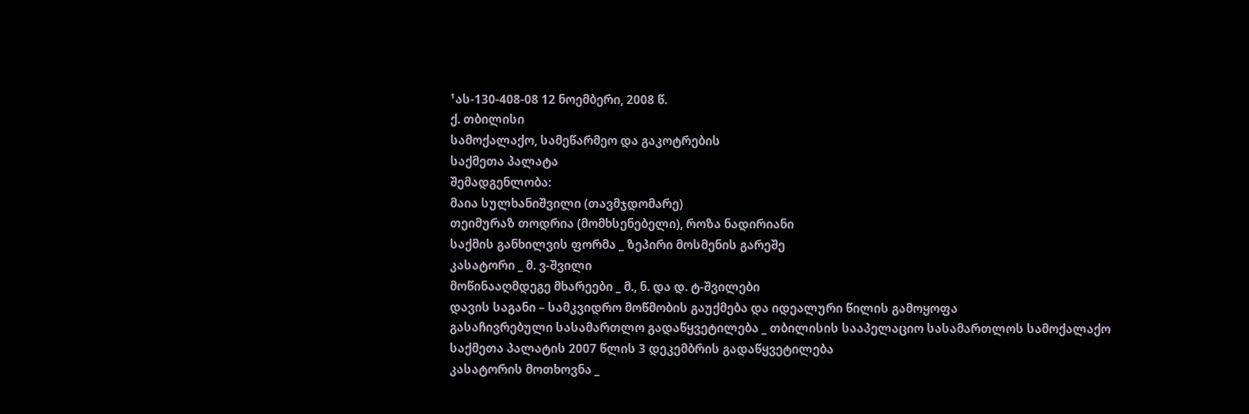¹ას-130-408-08 12 ნოემბერი, 2008 წ.
ქ. თბილისი
სამოქალაქო, სამეწარმეო და გაკოტრების
საქმეთა პალატა
შემადგენლობა:
მაია სულხანიშვილი (თავმჯდომარე)
თეიმურაზ თოდრია (მომხსენებელი), როზა ნადირიანი
საქმის განხილვის ფორმა _ ზეპირი მოსმენის გარეშე
კასატორი _ მ. ვ-შვილი
მოწინააღმდეგე მხარეები _ მ., ნ. და დ. ტ-შვილები
დავის საგანი – სამკვიდრო მოწმობის გაუქმება და იდეალური წილის გამოყოფა
გასაჩივრებული სასამართლო გადაწყვეტილება _ თბილისის სააპელაციო სასამართლოს სამოქალაქო საქმეთა პალატის 2007 წლის 3 დეკემბრის გადაწყვეტილება
კასატორის მოთხოვნა _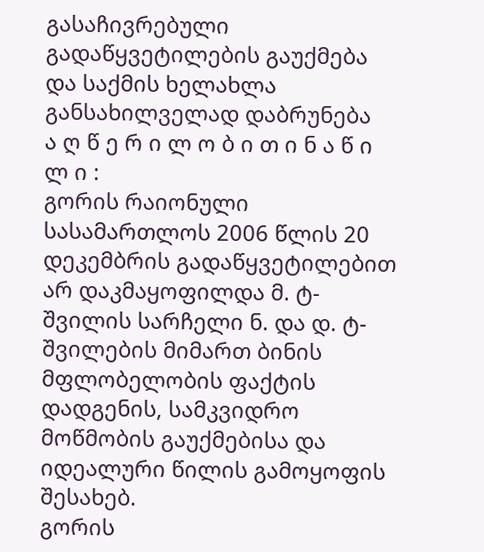გასაჩივრებული გადაწყვეტილების გაუქმება და საქმის ხელახლა განსახილველად დაბრუნება
ა ღ წ ე რ ი ლ ო ბ ი თ ი ნ ა წ ი ლ ი :
გორის რაიონული სასამართლოს 2006 წლის 20 დეკემბრის გადაწყვეტილებით არ დაკმაყოფილდა მ. ტ-შვილის სარჩელი ნ. და დ. ტ-შვილების მიმართ ბინის მფლობელობის ფაქტის დადგენის, სამკვიდრო მოწმობის გაუქმებისა და იდეალური წილის გამოყოფის შესახებ.
გორის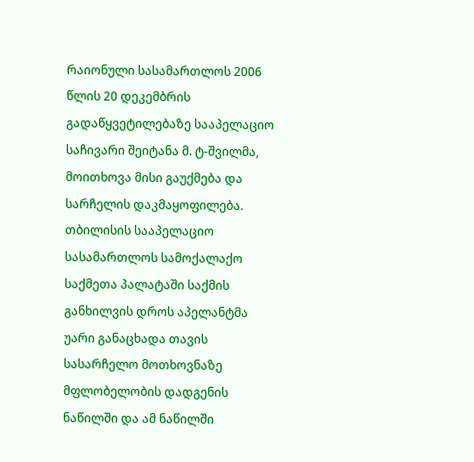რაიონული სასამართლოს 2006 წლის 20 დეკემბრის გადაწყვეტილებაზე სააპელაციო საჩივარი შეიტანა მ. ტ-შვილმა, მოითხოვა მისი გაუქმება და სარჩელის დაკმაყოფილება.
თბილისის სააპელაციო სასამართლოს სამოქალაქო საქმეთა პალატაში საქმის განხილვის დროს აპელანტმა უარი განაცხადა თავის სასარჩელო მოთხოვნაზე მფლობელობის დადგენის ნაწილში და ამ ნაწილში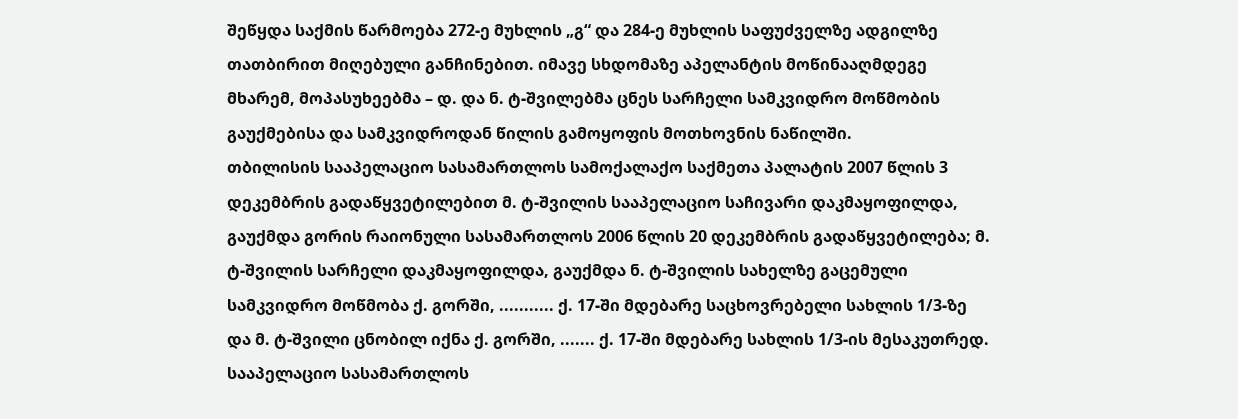შეწყდა საქმის წარმოება 272-ე მუხლის „გ“ და 284-ე მუხლის საფუძველზე ადგილზე თათბირით მიღებული განჩინებით. იმავე სხდომაზე აპელანტის მოწინააღმდეგე მხარემ, მოპასუხეებმა – დ. და ნ. ტ-შვილებმა ცნეს სარჩელი სამკვიდრო მოწმობის გაუქმებისა და სამკვიდროდან წილის გამოყოფის მოთხოვნის ნაწილში.
თბილისის სააპელაციო სასამართლოს სამოქალაქო საქმეთა პალატის 2007 წლის 3 დეკემბრის გადაწყვეტილებით მ. ტ-შვილის სააპელაციო საჩივარი დაკმაყოფილდა, გაუქმდა გორის რაიონული სასამართლოს 2006 წლის 20 დეკემბრის გადაწყვეტილება; მ. ტ-შვილის სარჩელი დაკმაყოფილდა, გაუქმდა ნ. ტ-შვილის სახელზე გაცემული სამკვიდრო მოწმობა ქ. გორში, ........... ქ. 17-ში მდებარე საცხოვრებელი სახლის 1/3-ზე და მ. ტ-შვილი ცნობილ იქნა ქ. გორში, ....... ქ. 17-ში მდებარე სახლის 1/3-ის მესაკუთრედ.
სააპელაციო სასამართლოს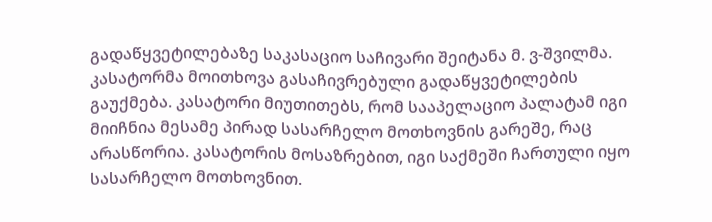გადაწყვეტილებაზე საკასაციო საჩივარი შეიტანა მ. ვ-შვილმა. კასატორმა მოითხოვა გასაჩივრებული გადაწყვეტილების გაუქმება. კასატორი მიუთითებს, რომ სააპელაციო პალატამ იგი მიიჩნია მესამე პირად სასარჩელო მოთხოვნის გარეშე, რაც არასწორია. კასატორის მოსაზრებით, იგი საქმეში ჩართული იყო სასარჩელო მოთხოვნით.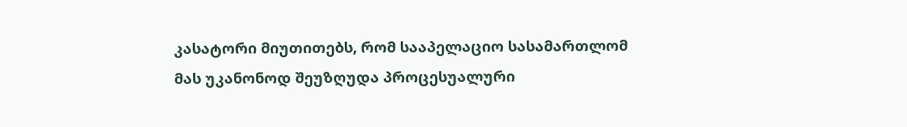კასატორი მიუთითებს, რომ სააპელაციო სასამართლომ მას უკანონოდ შეუზღუდა პროცესუალური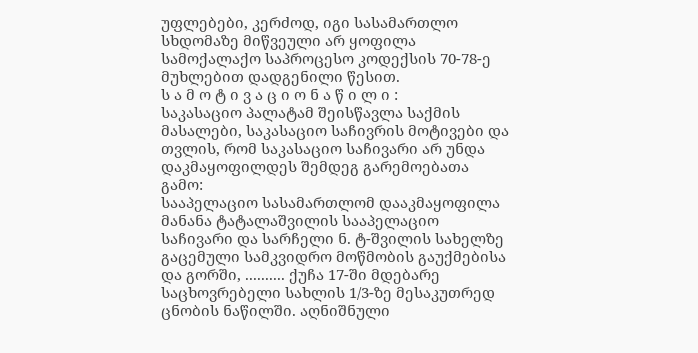უფლებები, კერძოდ, იგი სასამართლო სხდომაზე მიწვეული არ ყოფილა სამოქალაქო საპროცესო კოდექსის 70-78-ე მუხლებით დადგენილი წესით.
ს ა მ ო ტ ი ვ ა ც ი ო ნ ა წ ი ლ ი :
საკასაციო პალატამ შეისწავლა საქმის მასალები, საკასაციო საჩივრის მოტივები და თვლის, რომ საკასაციო საჩივარი არ უნდა დაკმაყოფილდეს შემდეგ გარემოებათა გამო:
სააპელაციო სასამართლომ დააკმაყოფილა მანანა ტატალაშვილის სააპელაციო საჩივარი და სარჩელი ნ. ტ-შვილის სახელზე გაცემული სამკვიდრო მოწმობის გაუქმებისა და გორში, .......... ქუჩა 17-ში მდებარე საცხოვრებელი სახლის 1/3-ზე მესაკუთრედ ცნობის ნაწილში. აღნიშნული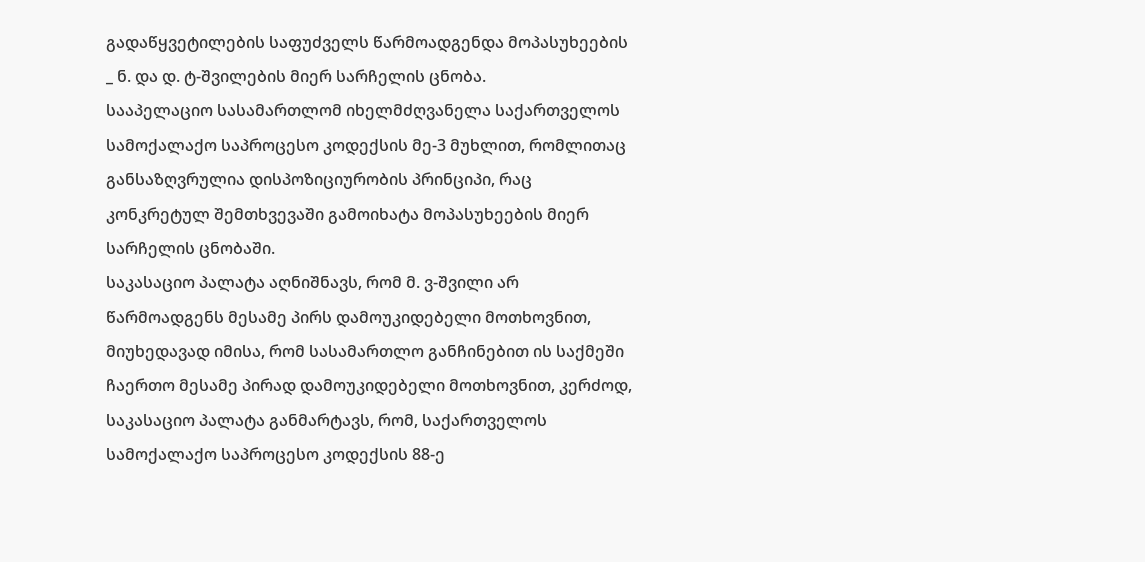გადაწყვეტილების საფუძველს წარმოადგენდა მოპასუხეების _ ნ. და დ. ტ-შვილების მიერ სარჩელის ცნობა.
სააპელაციო სასამართლომ იხელმძღვანელა საქართველოს სამოქალაქო საპროცესო კოდექსის მე-3 მუხლით, რომლითაც განსაზღვრულია დისპოზიციურობის პრინციპი, რაც კონკრეტულ შემთხვევაში გამოიხატა მოპასუხეების მიერ სარჩელის ცნობაში.
საკასაციო პალატა აღნიშნავს, რომ მ. ვ-შვილი არ წარმოადგენს მესამე პირს დამოუკიდებელი მოთხოვნით, მიუხედავად იმისა, რომ სასამართლო განჩინებით ის საქმეში ჩაერთო მესამე პირად დამოუკიდებელი მოთხოვნით, კერძოდ, საკასაციო პალატა განმარტავს, რომ, საქართველოს სამოქალაქო საპროცესო კოდექსის 88-ე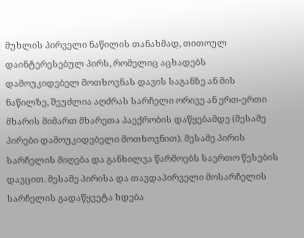მუხლის პირველი ნაწილის თანახმად, თითოულ დაინტერესებულ პირს, რომელიც აცხადებს დამოუკიდებელ მოთხოვნას დავის საგანზე ან მის ნაწილზე, შეუძლია აღძრას სარჩელი ორივე ან ერთ-ერთი მხარის მიმართ მხარეთა პაექრობის დაწყებამდე (მესამე პირები დამოუკიდებელი მოთხოვნით). მესამე პირის სარჩელის მიღება და განხილვა წარმოებს საერთო წესების დავცით. მესამე პირისა და თავდაპირველი მოსარჩელის სარჩელის გადაწყვეტა ხდება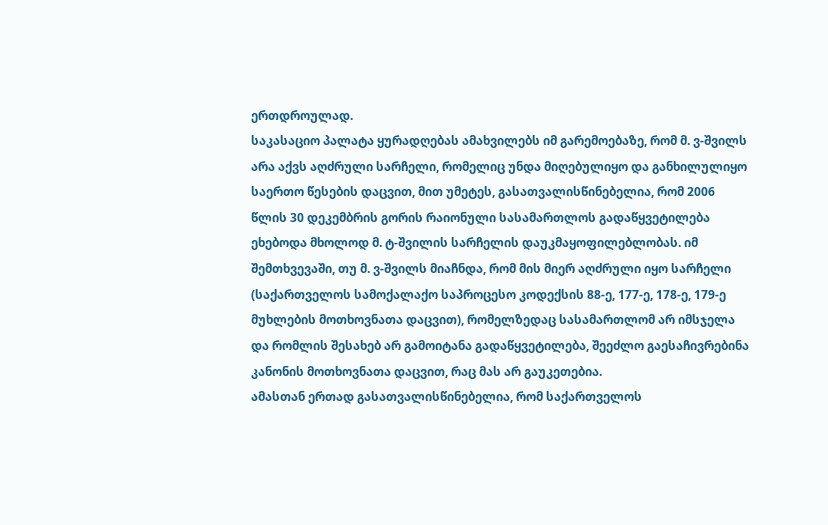ერთდროულად.
საკასაციო პალატა ყურადღებას ამახვილებს იმ გარემოებაზე, რომ მ. ვ-შვილს არა აქვს აღძრული სარჩელი, რომელიც უნდა მიღებულიყო და განხილულიყო საერთო წესების დაცვით, მით უმეტეს, გასათვალისწინებელია, რომ 2006 წლის 30 დეკემბრის გორის რაიონული სასამართლოს გადაწყვეტილება ეხებოდა მხოლოდ მ. ტ-შვილის სარჩელის დაუკმაყოფილებლობას. იმ შემთხვევაში, თუ მ. ვ-შვილს მიაჩნდა, რომ მის მიერ აღძრული იყო სარჩელი (საქართველოს სამოქალაქო საპროცესო კოდექსის 88-ე, 177-ე, 178-ე, 179-ე მუხლების მოთხოვნათა დაცვით), რომელზედაც სასამართლომ არ იმსჯელა და რომლის შესახებ არ გამოიტანა გადაწყვეტილება, შეეძლო გაესაჩივრებინა კანონის მოთხოვნათა დაცვით, რაც მას არ გაუკეთებია.
ამასთან ერთად გასათვალისწინებელია, რომ საქართველოს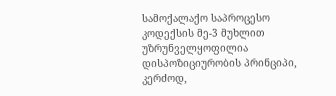სამოქალაქო საპროცესო კოდექსის მე-3 მუხლით უზრუნველყოფილია დისპოზიციურობის პრინციპი, კერძოდ,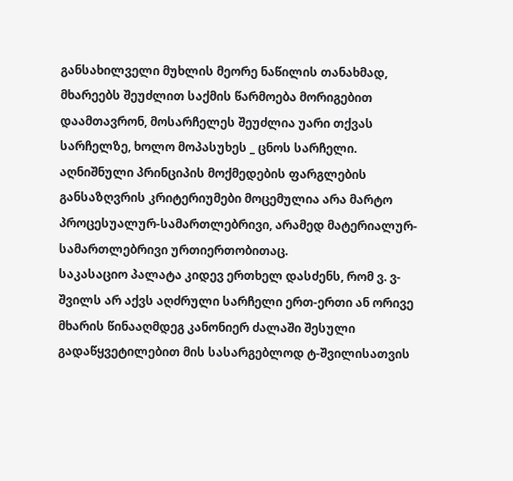განსახილველი მუხლის მეორე ნაწილის თანახმად, მხარეებს შეუძლით საქმის წარმოება მორიგებით დაამთავრონ, მოსარჩელეს შეუძლია უარი თქვას სარჩელზე, ხოლო მოპასუხეს _ ცნოს სარჩელი. აღნიშნული პრინციპის მოქმედების ფარგლების განსაზღვრის კრიტერიუმები მოცემულია არა მარტო პროცესუალურ-სამართლებრივი, არამედ მატერიალურ-სამართლებრივი ურთიერთობითაც.
საკასაციო პალატა კიდევ ერთხელ დასძენს, რომ ვ. ვ-შვილს არ აქვს აღძრული სარჩელი ერთ-ერთი ან ორივე მხარის წინააღმდეგ კანონიერ ძალაში შესული გადაწყვეტილებით მის სასარგებლოდ ტ-შვილისათვის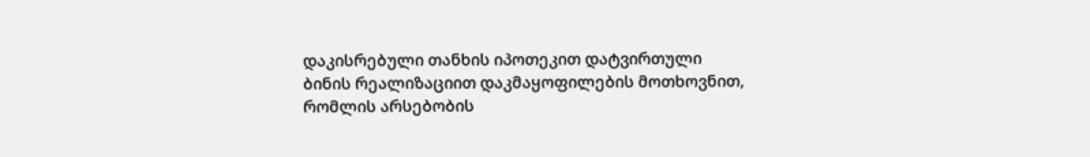დაკისრებული თანხის იპოთეკით დატვირთული ბინის რეალიზაციით დაკმაყოფილების მოთხოვნით, რომლის არსებობის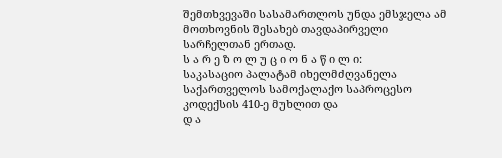შემთხვევაში სასამართლოს უნდა ემსჯელა ამ მოთხოვნის შესახებ თავდაპირველი სარჩელთან ერთად.
ს ა რ ე ზ ო ლ უ ც ი ო ნ ა წ ი ლ ი:
საკასაციო პალატამ იხელმძღვანელა საქართველოს სამოქალაქო საპროცესო კოდექსის 410-ე მუხლით და
დ ა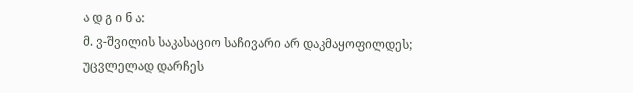ა დ გ ი ნ ა:
მ. ვ-შვილის საკასაციო საჩივარი არ დაკმაყოფილდეს;
უცვლელად დარჩეს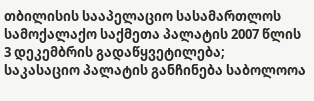თბილისის სააპელაციო სასამართლოს სამოქალაქო საქმეთა პალატის 2007 წლის 3 დეკემბრის გადაწყვეტილება;
საკასაციო პალატის განჩინება საბოლოოა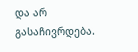და არ გასაჩივრდება.